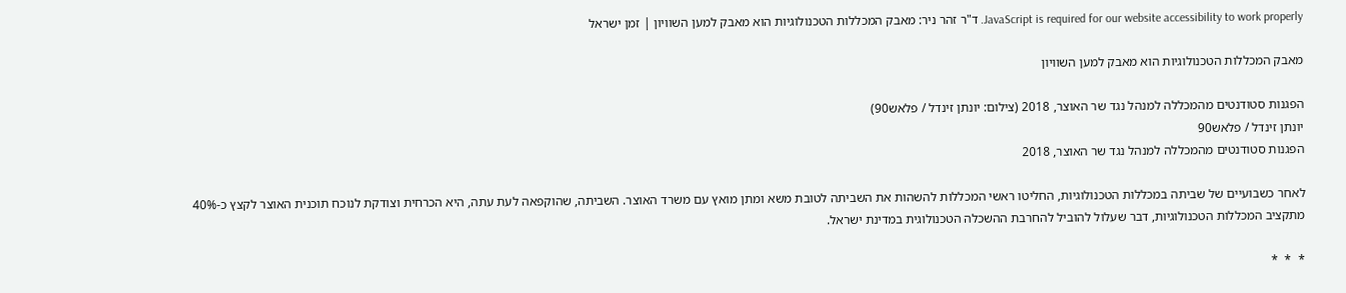JavaScript is required for our website accessibility to work properly. ד"ר זהר ניר: מאבק המכללות הטכנולוגיות הוא מאבק למען השוויון | זמן ישראל

מאבק המכללות הטכנולוגיות הוא מאבק למען השוויון

הפגנות סטודנטים מהמכללה למנהל נגד שר האוצר, 2018 (צילום: יונתן זינדל / פלאש90)
יונתן זינדל / פלאש90
הפגנות סטודנטים מהמכללה למנהל נגד שר האוצר, 2018

לאחר כשבועיים של שביתה במכללות הטכנולוגיות, החליטו ראשי המכללות להשהות את השביתה לטובת משא ומתן מואץ עם משרד האוצר. השביתה, שהוקפאה לעת עתה, היא הכרחית וצודקת לנוכח תוכנית האוצר לקצץ כ-40% מתקציב המכללות הטכנולוגיות, דבר שעלול להוביל להחרבת ההשכלה הטכנולוגית במדינת ישראל.

*  *  *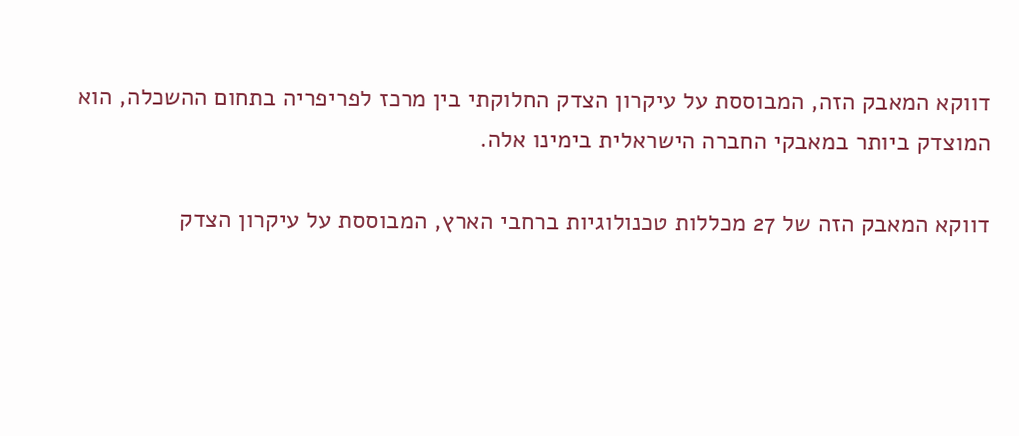דווקא המאבק הזה, המבוססת על עיקרון הצדק החלוקתי בין מרכז לפריפריה בתחום ההשכלה, הוא המוצדק ביותר במאבקי החברה הישראלית בימינו אלה.

דווקא המאבק הזה של 27 מכללות טכנולוגיות ברחבי הארץ, המבוססת על עיקרון הצדק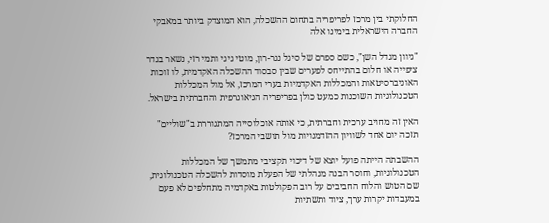החלוקתי בין מרכז לפריפריה בתחום ההשכלה, הוא המוצדק ביותר במאבקי החברה הישראלית בימינו אלה

"גיוון מגדל השן", כשם ספרם של סיגל נגר-רון, מוטי גיגי ותמי רזי, נשאר בגדר ציפייה או חלום בהתייחס לפערים שבין סבסוד ההשכלה האקדמית, לו זוכות האוניברסיטאות והמכללות האקדמיות בערי המרכז, אל מול המכללות הטכנולוגיות השוכנות כמעט כולן בפריפריה הגיאוגרפית והחברתית בישראל.

האין זה מחויב ערכית וחברתית, כי אותה אוכלוסייה המתגוררת ב"שוליים" תזכה יום אחד לשוויון ההזדמנויות מול תושבי המרכז?

ההשבתה הייתה פועל יוצא של דיכוי תקציבי מתמשך של המכללות הטכנולוגיות, וחוסר הבנה מנהלתי של הפעלת מוסדות להשכלה הטכנולוגית, שם הטוש והלוח החביבים על רוב הפקולטות באקדמיה מתחלפים לא פעם במעבדות יקרות ערך, ציוד ותשתיות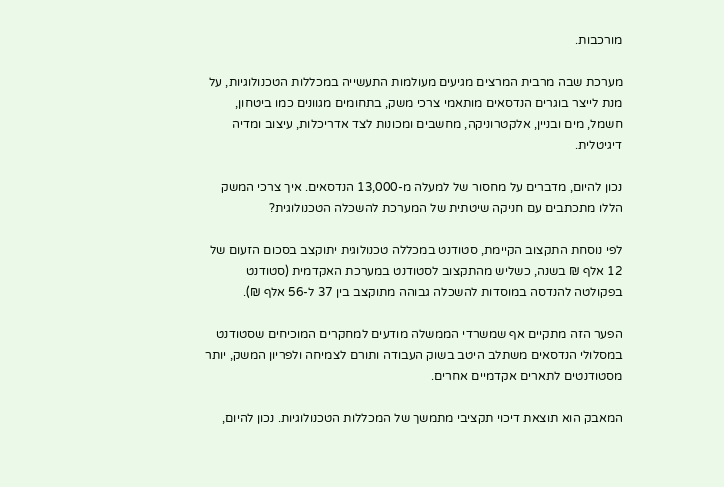מורכבות.

מערכת שבה מרבית המרצים מגיעים מעולמות התעשייה במכללות הטכנולוגיות, על מנת לייצר בוגרים הנדסאים מותאמי צרכי משק, בתחומים מגוונים כמו ביטחון, חשמל, מים ובניין, אלקטרוניקה, מחשבים ומכונות לצד אדריכלות, עיצוב ומדיה דיגיטלית.

נכון להיום, מדברים על מחסור של למעלה מ-13,000 הנדסאים. איך צרכי המשק הללו מתכתבים עם חניקה שיטתית של המערכת להשכלה הטכנולוגית?

לפי נוסחת התקצוב הקיימת, סטודנט במכללה טכנולוגית יתוקצב בסכום הזעום של 12 אלף ₪ בשנה, כשליש מהתקצוב לסטודנט במערכת האקדמית (סטודנט בפקולטה להנדסה במוסדות להשכלה גבוהה מתוקצב בין 37 ל-56 אלף ₪).

הפער הזה מתקיים אף שמשרדי הממשלה מודעים למחקרים המוכיחים שסטודנט במסלולי הנדסאים משתלב היטב בשוק העבודה ותורם לצמיחה ולפריון המשק, יותר מסטודנטים לתארים אקדמיים אחרים.

המאבק הוא תוצאת דיכוי תקציבי מתמשך של המכללות הטכנולוגיות. נכון להיום,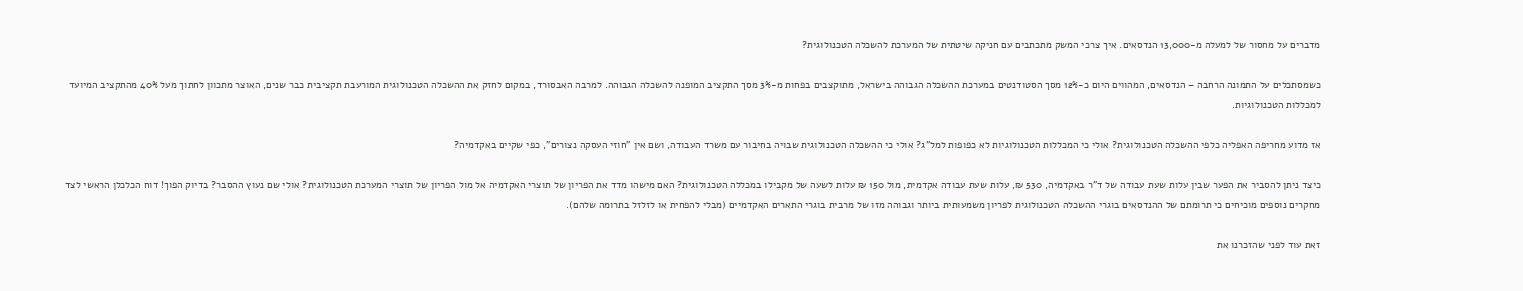מדברים על מחסור של למעלה מ-13,000 הנדסאים. איך צרכי המשק מתכתבים עם חניקה שיטתית של המערכת להשכלה הטכנולוגית?

כשמסתכלים על התמונה הרחבה – הנדסאים, המהווים היום כ-12% מסך הסטודנטים במערכת ההשכלה הגבוהה בישראל, מתוקצבים בפחות מ-3% מסך התקציב המופנה להשכלה הגבוהה. למרבה האבסורד, במקום לחזק את ההשכלה הטכנולוגית המורעבת תקציבית כבר שנים, האוצר מתכוון לחתוך מעל 40% מהתקציב המיועד למכללות הטכנולוגיות.

אז מדוע מחריפה האפליה כלפי ההשכלה הטכנולוגית? אולי כי המכללות הטכנולוגיות לא כפופות למל"ג? אולי כי ההשכלה הטכנולוגית שבויה בחיבור עם משרד העבודה, ושם אין "חוזי העסקה נצורים", כפי שקיים באקדמיה?

כיצד ניתן להסביר את הפער שבין עלות שעת עבודה של ד"ר באקדמיה, 530 ₪, עלות שעת עבודה אקדמית, מול 150 ₪ עלות לשעה של מקבילו במכללה הטכנולוגית? האם מישהו מדד את הפריון של תוצרי האקדמיה אל מול הפריון של תוצרי המערכת הטכנולוגית? אולי שם נעוץ ההסבר? בדיוק הפוך! דוח הכלכלן הראשי לצד מחקרים נוספים מוכיחים כי תרומתם של ההנדסאים בוגרי ההשכלה הטכנולוגית לפריון משמעותית ביותר וגבוהה מזו של מרבית בוגרי התארים האקדמיים (מבלי להפחית או לזלזל בתרומה שלהם).

זאת עוד לפני שהזכרנו את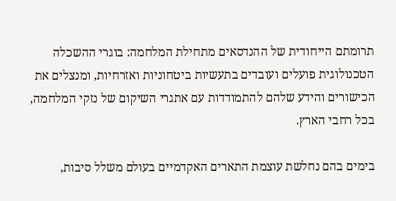תרומתם הייחודית של ההנדסאים מתחילת המלחמה: בוגרי ההשכלה הטכנולוגית פועלים ועובדים בתעשיות ביטחוניות ואזרחיות, ומנצלים את הכישורים והידע שלהם להתמודדות עם אתגרי השיקום של נזקי המלחמה, בכל רחבי הארץ.

בימים בהם נחלשת עוצמת התארים האקדמיים בעולם משלל סיבות,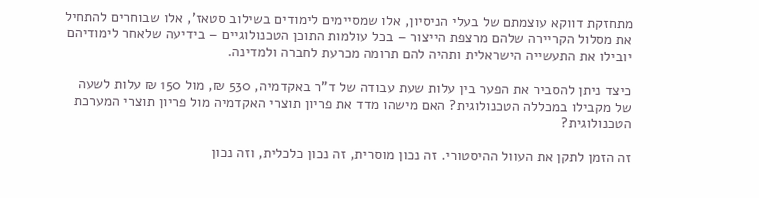מתחזקת דווקא עוצמתם של בעלי הניסיון, אלו שמסיימים לימודים בשילוב סטאז', אלו שבוחרים להתחיל את מסלול הקריירה שלהם מרצפת הייצור – בכל עולמות התוכן הטכנולוגיים – בידיעה שלאחר לימודיהם יובילו את התעשייה הישראלית ותהיה להם תרומה מכרעת לחברה ולמדינה.

כיצד ניתן להסביר את הפער בין עלות שעת עבודה של ד"ר באקדמיה, 530 ₪, מול 150 ₪ עלות לשעה של מקבילו במכללה הטכנולוגית? האם מישהו מדד את פריון תוצרי האקדמיה מול פריון תוצרי המערכת הטכנולוגית?

זה הזמן לתקן את העוול ההיסטורי. זה נכון מוסרית, זה נכון כלכלית, וזה נכון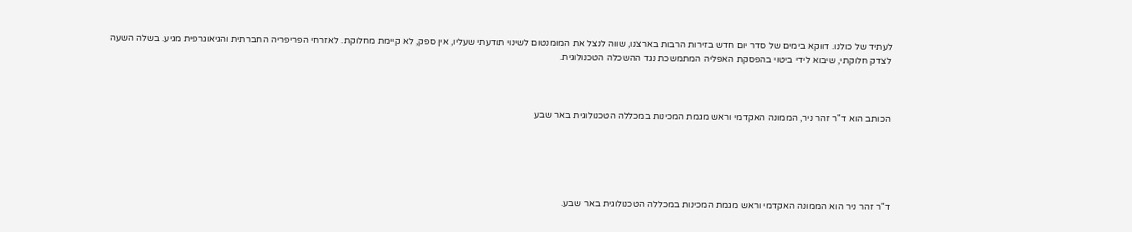לעתיד של כולנו. דווקא בימים של סדר יום חדש בזירות הרבות בארצנו, שווה לנצל את המומנטום לשינוי תודעתי שעליו, אין ספק, לא קיימת מחלוקת. לאזרחי הפריפריה החברתית והגיאוגרפית מגיע. בשלה השעה לצדק חלוקתי, שיבוא לידי ביטוי בהפסקת האפליה המתמשכת נגד ההשכלה הטכנולוגית.



הכותב הוא ד"ר זהר ניר, הממונה האקדמי וראש מגמת המכינות במכללה הטכנולוגית באר שבע





ד"ר זהר ניר הוא הממונה האקדמי וראש מגמת המכינות במכללה הטכנולוגית באר שבע.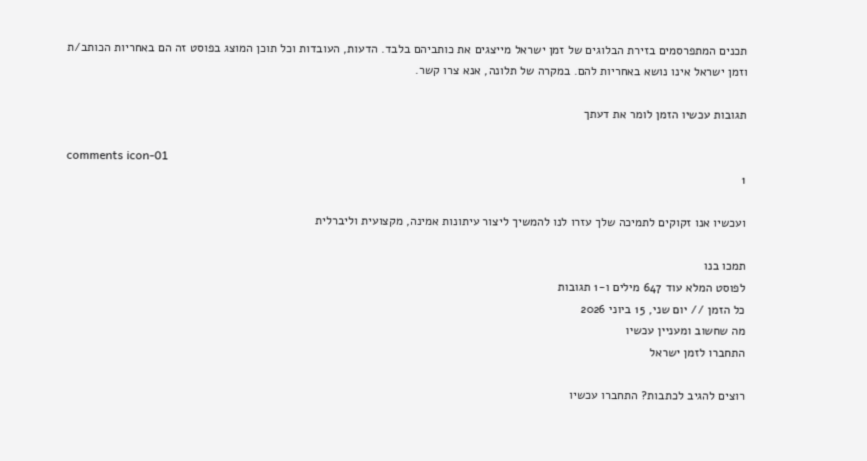תכנים המתפרסמים בזירת הבלוגים של זמן ישראל מייצגים את כותביהם בלבד. הדעות, העובדות וכל תוכן המוצג בפוסט זה הם באחריות הכותב/ת וזמן ישראל אינו נושא באחריות להם. במקרה של תלונה, אנא צרו קשר.

תגובות עכשיו הזמן לומר את דעתך

comments icon-01
1

ועכשיו אנו זקוקים לתמיכה שלך עזרו לנו להמשיך ליצור עיתונות אמינה, מקצועית וליברלית

תמכו בנו
לפוסט המלא עוד 647 מילים ו-1 תגובות
כל הזמן // יום שני, 15 ביוני 2026
מה שחשוב ומעניין עכשיו
התחברו לזמן ישראל

רוצים להגיב לכתבות? התחברו עכשיו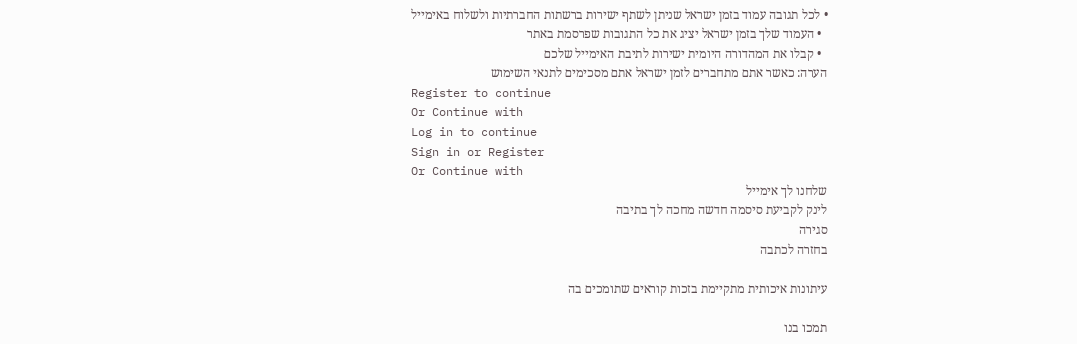• לכל תגובה עמוד בזמן ישראל שניתן לשתף ישירות ברשתות החברתיות ולשלוח באימייל
  • העמוד שלך בזמן ישראל יציג את כל התגובות שפרסמת באתר
  • קבלו את המהדורה היומית ישירות לתיבת האימייל שלכם
הערה: כאשר אתם מתחברים לזמן ישראל אתם מסכימים לתנאי השימוש
Register to continue
Or Continue with
Log in to continue
Sign in or Register
Or Continue with
שלחנו לך אימייל
לינק לקביעת סיסמה חדשה מחכה לך בתיבה
סגירה
בחזרה לכתבה

עיתונות איכותית מתקיימת בזכות קוראים שתומכים בה

תמכו בנו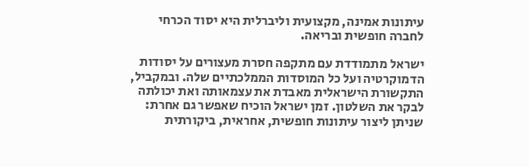עיתונות אמינה, מקצועית וליברלית היא יסוד הכרחי לחברה חופשית ובריאה.

ישראל מתמודדת עם מתקפה חסרת מעצורים על יסודות הדמוקרטיה ועל כל המוסדות הממלכתיים שלה. ובמקביל, התקשורת הישראלית מאבדת את עצמאותה ואת יכולתה לבקר את השלטון. זמן ישראל הוכיח שאפשר גם אחרת: שניתן ליצור עיתונות חופשית, אחראית, ביקורתית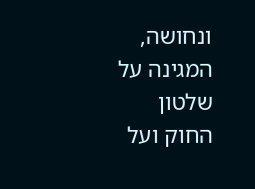ונחושה, המגינה על שלטון החוק ועל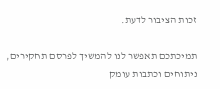זכות הציבור לדעת.

תמיכתכם תאפשר לנו להמשיך לפרסם תחקירים, ניתוחים וכתבות עומק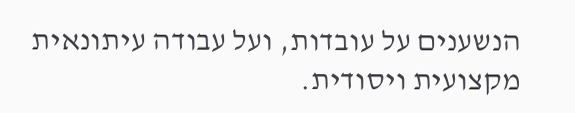הנשענים על עובדות, ועל עבודה עיתונאית מקצועית ויסודית.